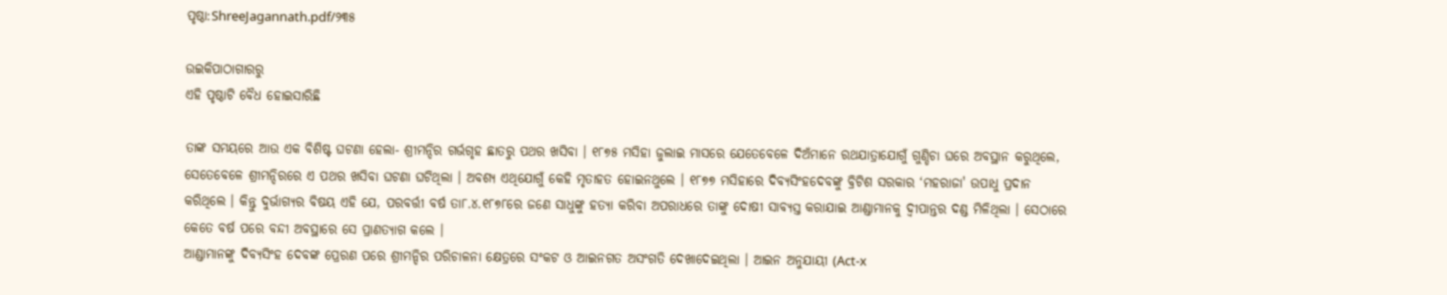ପୃଷ୍ଠା:ShreeJagannath.pdf/୨୩୫

ଉଇକିପାଠାଗାର‌ରୁ
ଏହି ପୃଷ୍ଠାଟି ବୈଧ ହୋଇସାରିଛି

ତାଙ୍କ ସମୟରେ ଆଉ ଏକ ବିଶିଷ୍ଟ ଘଟଣା ହେଲା- ଶ୍ରୀମନ୍ଦିର ଗର୍ଭଗୃହ ଛାତରୁ ପଥର ଖସିବା । ୧୮୭୫ ମସିହା ଜୁଲାଇ ମାସରେ ଯେତେବେଳେ ଦିଅଁମାନେ ରଥଯାତ୍ରାଯୋଗୁଁ ଗୁଣ୍ଡିଚା ଘରେ ଅବସ୍ଥାନ କରୁଥିଲେ, ସେତେବେଳେ ଶ୍ରୀମନ୍ଦିରରେ ଏ ପଥର ଖସିବା ଘଟଣା ଘଟିଥିଲା । ଅବଶ୍ୟ ଏଥିଯୋଗୁଁ କେହି ମୃତାହତ ହୋଇନଥୁଲେ । ୧୮୭୭ ମସିହାରେ ଦିବ୍ୟସିଂହଦେବଙ୍କୁ ବ୍ରିଟିଶ ସରକାର ‘ମହରାଜା' ଉପାଧୁ ପ୍ରଦାନ କରିଥିଲେ । କିନ୍ତୁ ଦୁର୍ଭାଗ୍ୟର ବିଷୟ ଏହି ଯେ, ପରବର୍ତ୍ତୀ ବର୍ଷ ତା୮.୪.୧୮୭୮ରେ ଜଣେ ସାଧୁଙ୍କୁ ହତ୍ୟା କରିବା ଅପରାଧରେ ତାଙ୍କୁ ଦୋଷୀ ସାବ୍ୟସ୍ତ କରାଯାଇ ଆଣ୍ଡାମାନକୁ ଦ୍ବୀପାନ୍ତର ଦଣ୍ଡ ମିଳିଥିଲା । ସେଠାରେ କେତେ ବର୍ଷ ପରେ ବନ୍ଦୀ ଅବସ୍ଥାରେ ସେ ପ୍ରାଣତ୍ୟାଗ କଲେ ।
ଆଣ୍ଡାମାନଙ୍କୁ ଦିବ୍ୟସିଂହ ଦେବଙ୍କ ପ୍ରେରଣ ପରେ ଶ୍ରୀମନ୍ଦିର ପରିଚାଳନା କ୍ଷେତ୍ରରେ ସଂକଟ ଓ ଆଇନଗତ ଅସଂଗତି ଦେଖାଦେଇଥିଲା । ଆଇନ ଅନୁଯାୟୀ (Act-x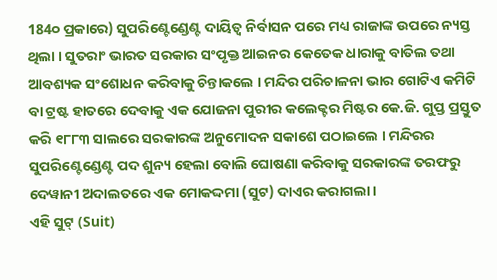184୦ ପ୍ରକାରେ) ସୁପରିଣ୍ଟେଣ୍ଡେଣ୍ଟ ଦାୟିତ୍ବ ନିର୍ବାସନ ପରେ ମଧ୍ୟ ରାଜାଙ୍କ ଉପରେ ନ୍ୟସ୍ତ ଥିଲା । ସୁତରାଂ ଭାରତ ସରକାର ସଂପୃକ୍ତ ଆଇନର କେତେକ ଧାରାକୁ ବାତିଲ ତଥା ଆବଶ୍ୟକ ସଂଶୋଧନ କରିବାକୁ ଚିନ୍ତାକଲେ । ମନ୍ଦିର ପରିଚାଳନା ଭାର ଗୋଟିଏ କମିଟି ବା ଟ୍ରଷ୍ଟ ହାତରେ ଦେବାକୁ ଏକ ଯୋଜନା ପୁରୀର କଲେକ୍ଟର ମିଷ୍ଟର କେ.ଜି. ଗୁପ୍ତ ପ୍ରସ୍ତୁତ କରି ୧୮୮୩ ସାଲରେ ସରକାରଙ୍କ ଅନୁମୋଦନ ସକାଶେ ପଠାଇଲେ । ମନ୍ଦିରର ସୁପରିଣ୍ଟେଣ୍ଡେଣ୍ଟ ପଦ ଶୁନ୍ୟ ହେଲା ବୋଲି ଘୋଷଣା କରିବାକୁ ସରକାରଙ୍କ ତରଫରୁ ଦେୱାନୀ ଅଦାଲତରେ ଏକ ମୋକଦ୍ଦମା (ସୁଟ) ଦାଏର କରାଗଲା ।
ଏହି ସୁଟ୍ (Suit)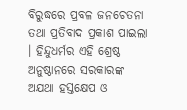ବିରୁଦ୍ଧରେ ପ୍ରବଳ ଜନଚେତନା ତଥା ପ୍ରତିବାଦ ପ୍ରକାଶ ପାଇଲା । ହିନ୍ଦୁଧର୍ମର ଏହି ଶ୍ରେଷ୍ଠ ଅନୁଷ୍ଠାନରେ ସରକାରଙ୍କ ଅଯଥା ହସ୍ତକ୍ଷେପ ଓ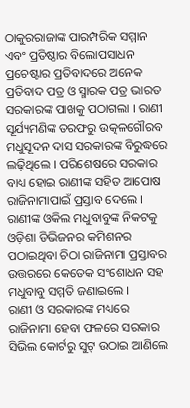ଠାକୁରରାଜାଙ୍କ ପାରମ୍ପରିକ ସମ୍ମାନ ଏବଂ ପ୍ରତିଷ୍ଠାର ବିଲୋପସାଧନ ପ୍ରଚେଷ୍ଟାର ପ୍ରତିବାଦରେ ଅନେକ ପ୍ରତିବାଦ ପତ୍ର ଓ ସ୍ମାରକ ପତ୍ର ଭାରତ ସରକାରଙ୍କ ପାଖକୁ ପଠାଗଲା । ରାଣୀ ସୂର୍ଯ୍ୟମଣିଙ୍କ ତରଫରୁ ଉତ୍କଳଗୌରବ ମଧୁସୂଦନ ଦାସ ସରକାରଙ୍କ ବିରୁଦ୍ଧରେ ଲଢ଼ିଥିଲେ । ପରିଶେଷରେ ସରକାର ବାଧ୍ୟ ହୋଇ ରାଣୀଙ୍କ ସହିତ ଆପୋଷ ରାଜିନାମାପାଇଁ ପ୍ରସ୍ତାବ ଦେଲେ । ରାଣୀଙ୍କ ଓକିଲ ମଧୁବାବୁଙ୍କ ନିକଟକୁ ଓଡ଼ିଶା ଡିଭିଜନର କମିଶନର ପଠାଇଥିବା ଚିଠା ରାଜିନାମା ପ୍ରସ୍ତାବର ଉତ୍ତରରେ କେତେକ ସଂଶୋଧନ ସହ ମଧୁବାବୁ ସମ୍ମତି ଜଣାଇଲେ ।
ରାଣୀ ଓ ସରକାରଙ୍କ ମଧ୍ୟରେ ରାଜିନାମା ହେବା ଫଳରେ ସରକାର ସିଭିଲ କୋର୍ଟରୁ ସୁଟ୍ ଉଠାଇ ଆଣିଲେ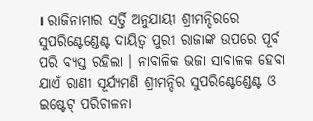। ରାଜିନାମାର ସର୍ତ୍ତି ଅନୁଯାୟୀ ଶ୍ରୀମନ୍ଦିରରେ ସୁପରିଣ୍ଟେଣ୍ଡେଣ୍ଟ ଦାୟିତ୍ବ ପୁରୀ ରାଜାଙ୍କ ଉପରେ ପୂର୍ବ ପରି ବ୍ୟସ୍ତ ରହିଲା । ନାବାଳିକ ଭଜା ସାବାଳକ ହେବା ଯାଏଁ ରାଣୀ ସୂର୍ଯ୍ୟମଣି ଶ୍ରୀମନ୍ଦିର ସୁପରିଣ୍ଟେଣ୍ଡେଣ୍ଟ ଓ ଇଷ୍ଟେଟ୍ ପରିଚାଳନା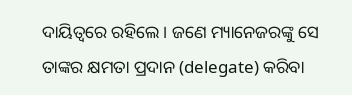ଦାୟିତ୍ବରେ ରହିଲେ । ଜଣେ ମ୍ୟାନେଜରଙ୍କୁ ସେ ତାଙ୍କର କ୍ଷମତା ପ୍ରଦାନ (delegate) କରିବା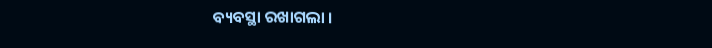ବ୍ୟବସ୍ଥା ରଖାଗଲା ।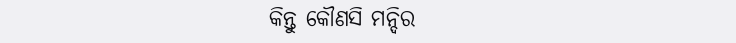କିନ୍ତୁ କୌଣସି ମନ୍ଦିର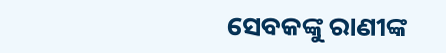ସେବକଙ୍କୁ ରାଣୀଙ୍କ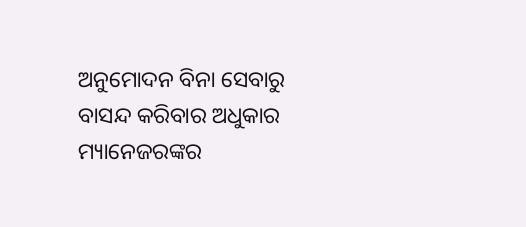ଅନୁମୋଦନ ବିନା ସେବାରୁ ବାସନ୍ଦ କରିବାର ଅଧୁକାର ମ୍ୟାନେଜରଙ୍କର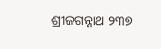ଶ୍ରୀଜଗନ୍ନାଥ ୨୩୭